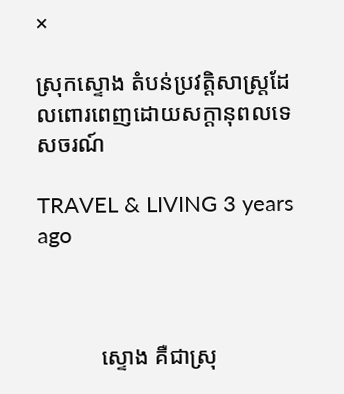×

ស្រុកស្ទោង តំបន់ប្រវត្តិសាស្ត្រដែលពោរពេញដោយសក្ដានុពលទេសចរណ៍

TRAVEL & LIVING 3 years ago



           ស្ទោង គឺជាស្រុ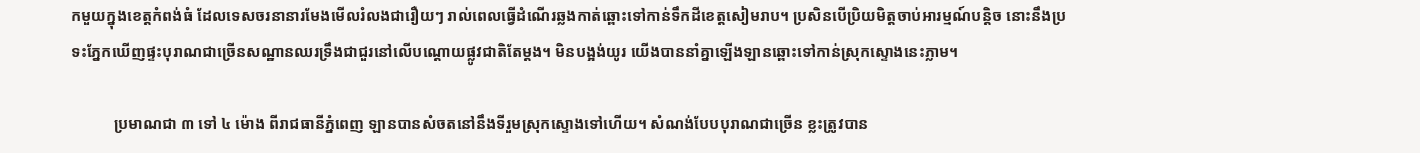កមួយក្នុងខេត្តកំពង់ធំ ដែលទេសចរនានារមែងមើលរំលងជារឿយៗ រាល់ពេលធ្វើដំណើរឆ្លងកាត់ឆ្ពោះទៅកាន់ទឹកដីខេត្តសៀមរាប។ ប្រសិនបើប្រិយមិត្តចាប់អារម្មណ៍បន្ដិច នោះនឹងប្រទះភ្នែកឃើញផ្ទះបុរាណជាច្រើនសណ្ឋានឈរទ្រឹងជាជួរនៅលើបណ្ដោយផ្លូវជាតិតែម្ដង។ មិនបង្អង់យូរ យើងបាននាំគ្នាឡើងឡានឆ្ពោះទៅកាន់ស្រុកស្ទោងនេះភ្លាម។

           ប្រមាណជា ៣ ទៅ ៤ ម៉ោង ពីរាជធានីភ្នំពេញ ឡានបានសំចតនៅនឹងទីរួមស្រុកស្ទោងទៅហើយ។ សំណង់បែបបុរាណជាច្រើន ខ្លះត្រូវបាន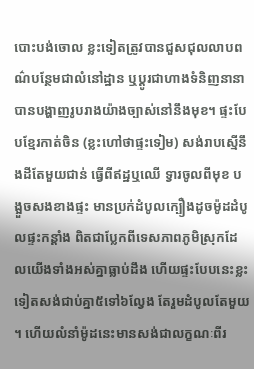បោះបង់ចោល ខ្លះទៀតត្រូវបានជួសជុលលាបពណ៌បន្ថែមជាលំនៅដ្ឋាន ឬប្ដូរជាហាងទំនិញនានា បានបង្ហាញរូបរាងយ៉ាងច្បាស់នៅនឹងមុខ។ ផ្ទះបែបខ្មែរកាត់ចិន (ខ្លះហៅថាផ្ទះទៀម) សង់រាបស្មើនឹងដីតែមួយជាន់ ធ្វើពីឥដ្ឋឬឈើ ទ្វារចូលពីមុខ បង្អួចសងខាងផ្ទះ មានប្រក់ដំបូលក្បឿងដូចម៉ូដដំបូលផ្ទះកន្ដាំង ពិតជាប្លែកពីទេសភាពភូមិស្រុកដែលយើងទាំងអស់គ្នាធ្លាប់ដឹង ហើយផ្ទះបែបនេះខ្លះទៀតសង់ជាប់គ្នា៥ទៅ៦ល្វែង តែរួមដំបូលតែមួយ។ ហើយលំនាំម៉ូដនេះមានសង់ជាលក្ខណៈពីរ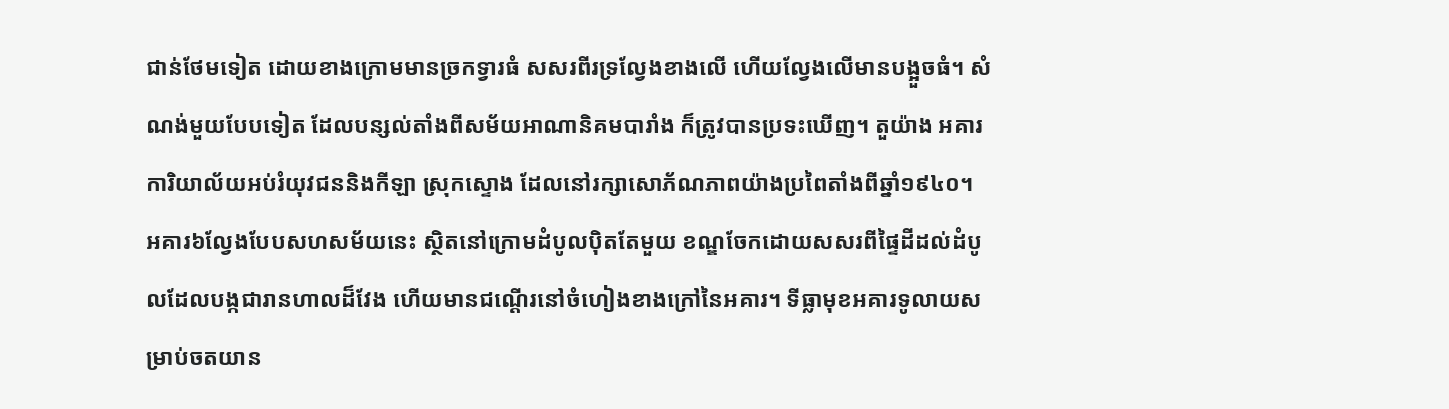ជាន់ថែមទៀត ដោយខាងក្រោមមានច្រកទ្វារធំ សសរពីរទ្រល្វែងខាងលើ ហើយល្វែងលើមានបង្អួចធំ។ សំណង់មួយបែបទៀត ដែលបន្សល់តាំងពីសម័យអាណានិគមបារាំង ក៏ត្រូវបានប្រទះឃើញ។ តួយ៉ាង អគារការិយាល័យអប់រំយុវជននិងកីឡា ស្រុកស្ទោង ដែលនៅរក្សាសោភ័ណភាពយ៉ាងប្រពៃតាំងពីឆ្នាំ១៩៤០។ អគារ៦ល្វែងបែបសហសម័យនេះ ស្ថិតនៅក្រោមដំបូលប៉ិតតែមួយ ខណ្ឌចែកដោយសសរពីផ្ទៃដីដល់ដំបូលដែលបង្កជារានហាលដ៏វែង ហើយមានជណ្ដើរនៅចំហៀងខាងក្រៅនៃអគារ។ ទីធ្លាមុខអគារទូលាយសម្រាប់ចតយាន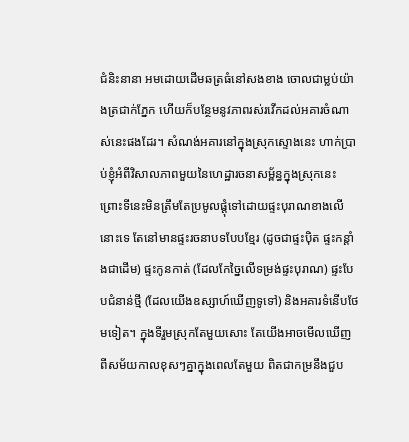ជំនិះនានា អមដោយដើមឆត្រធំនៅសងខាង ចោលជាម្លប់យ៉ាងត្រជាក់ភ្នែក ហើយក៏បន្ថែមនូវភាពរស់រវើកដល់អគារចំណាស់នេះផងដែរ។ សំណង់អគារនៅក្នុងស្រុកស្ទោងនេះ ហាក់ប្រាប់ខ្ញុំអំពីវិសាលភាពមួយនៃហេដ្ឋារចនាសម័្ពន្ធក្នុងស្រុកនេះ ព្រោះទីនេះមិនត្រឹមតែប្រមូលផ្ដុំទៅដោយផ្ទះបុរាណខាងលើនោះទេ តែនៅមានផ្ទះរចនាបទបែបខ្មែរ (ដូចជាផ្ទះប៉ិត ផ្ទះកន្តាំងជាដើម) ផ្ទះកូនកាត់ (ដែលកែច្នៃលើទម្រង់ផ្ទះបុរាណ) ផ្ទះបែបជំនាន់ថ្មី (ដែលយើងឧស្សាហ៍ឃើញទូទៅ) និងអគារទំនើបថែមទៀត។ ក្នុងទីរួមស្រុកតែមួយសោះ តែយើងអាចមើលឃើញពីសម័យកាលខុសៗគ្នាក្នុងពេលតែមួយ ពិតជាកម្រនឹងជួប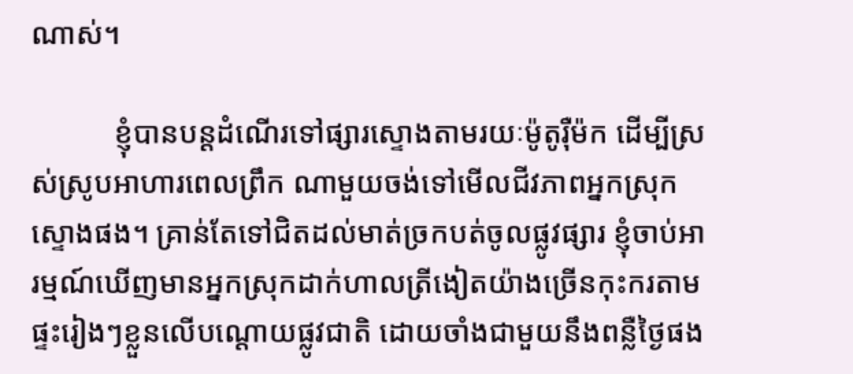ណាស់។

           ខ្ញុំបានបន្តដំណើរទៅផ្សារស្ទោងតាមរយៈម៉ូតូរ៉ឺម៉ក ដើម្បីស្រស់ស្រូបអាហារពេលព្រឹក ណាមួយចង់ទៅមើលជីវភាពអ្នកស្រុកស្ទោងផង។ គ្រាន់តែទៅជិតដល់មាត់ច្រកបត់ចូលផ្លូវផ្សារ ខ្ញុំចាប់អារម្មណ៍ឃើញមានអ្នកស្រុកដាក់ហាលត្រីងៀតយ៉ាងច្រើនកុះករតាមផ្ទះរៀងៗខ្លួនលើបណ្ដោយផ្លូវជាតិ ដោយចាំងជាមួយនឹងពន្លឺថ្ងៃផង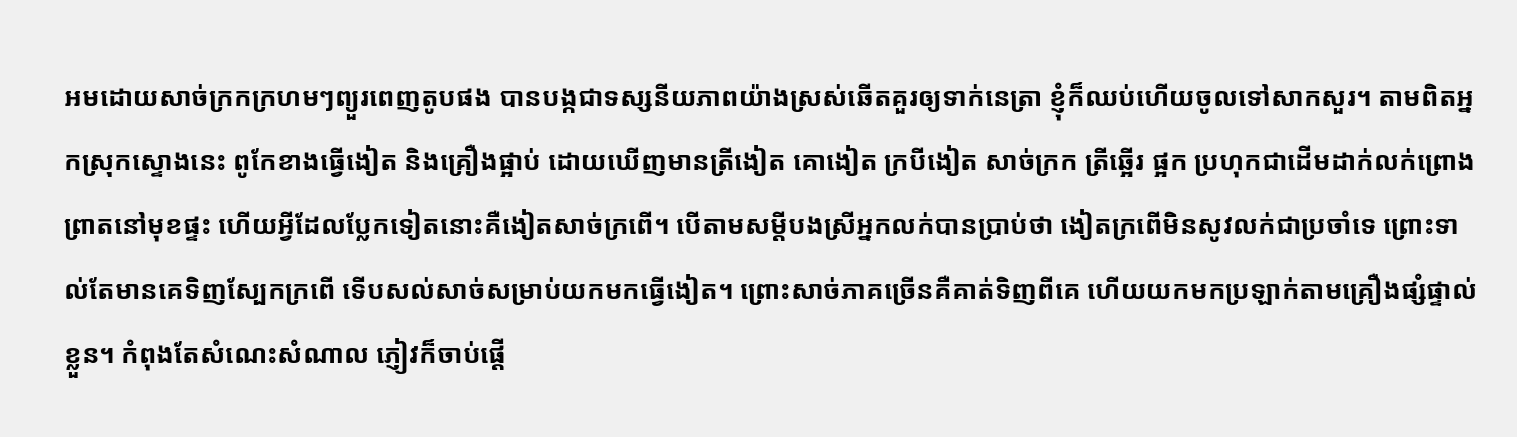អមដោយសាច់ក្រកក្រហមៗព្យួរពេញតូបផង បានបង្កជាទស្សនីយភាពយ៉ាងស្រស់ឆើតគួរឲ្យទាក់នេត្រា ខ្ញុំក៏ឈប់ហើយចូលទៅសាកសួរ។ តាមពិតអ្នកស្រុកស្ទោងនេះ ពូកែខាងធ្វើងៀត និងគ្រឿងផ្អាប់ ដោយឃើញមានត្រីងៀត គោងៀត ក្របីងៀត សាច់ក្រក ត្រីឆ្អើរ ផ្អក ប្រហុកជាដើមដាក់លក់ព្រោងព្រាតនៅមុខផ្ទះ ហើយអ្វីដែលប្លែកទៀតនោះគឺងៀតសាច់ក្រពើ។ បើតាមសម្ដីបងស្រីអ្នកលក់បានប្រាប់ថា ងៀតក្រពើមិនសូវលក់ជាប្រចាំទេ ព្រោះទាល់តែមានគេទិញស្បែកក្រពើ ទើបសល់សាច់សម្រាប់យកមកធ្វើងៀត។ ព្រោះសាច់ភាគច្រើនគឺគាត់ទិញពីគេ ហើយយកមកប្រឡាក់តាមគ្រឿងផ្សំផ្ទាល់ខ្លួន។ កំពុងតែសំណេះសំណាល ភ្ញៀវក៏ចាប់ផ្ដើ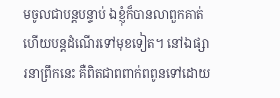មចូលជាបន្ដបន្ទាប់ ឯខ្ញុំក៏បានលាពួកគាត់ហើយបន្ដដំណើរទៅមុខទៀត។ នៅឯផ្សារនាព្រឹកនេះ គឺពិតជាពពាក់ពពូនទៅដោយ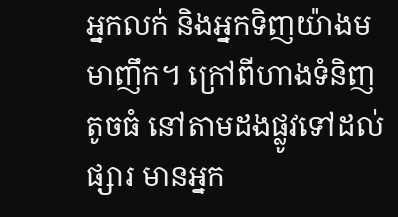អ្នកលក់ និងអ្នកទិញយ៉ាងមមាញឹក។ ក្រៅពីហាងទំនិញតូចធំ នៅតាមដងផ្លូវទៅដល់ផ្សារ មានអ្នក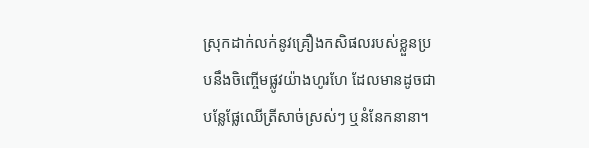ស្រុកដាក់លក់នូវគ្រឿងកសិផលរបស់ខ្លួនប្របនឹងចិញ្ចើមផ្លូវយ៉ាងហូរហែ ដែលមានដូចជាបន្លែផ្លែឈើត្រីសាច់ស្រស់ៗ ឬនំនែកនានា។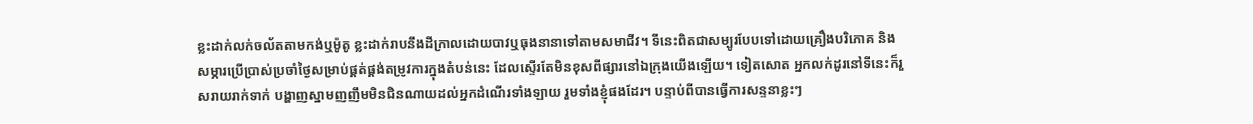ខ្លះដាក់លក់ចល័តតាមកង់ឬម៉ូតូ ខ្លះដាក់រាបនឹងដីក្រាលដោយបាវឬធុងនានាទៅតាមសមាជីវ។ ទីនេះពិតជាសម្បូរបែបទៅដោយគ្រឿងបរិភោគ និងសម្ភារប្រើប្រាស់ប្រចាំថ្ងៃសម្រាប់ផ្ដត់ផ្គង់តម្រូវការក្នុងតំបន់នេះ ដែលស្ទើរតែមិនខុសពីផ្សារនៅឯក្រុងយើងឡើយ។ ទៀតសោត អ្នកលក់ដូរនៅទីនេះក៏រួសរាយរាក់ទាក់ បង្ហាញស្នាមញញឹមមិនជិនណាយដល់អ្នកដំណើរទាំងឡាយ រួមទាំងខ្ញុំផងដែរ។ បន្ទាប់ពីបានធ្វើការសន្ទនាខ្លះៗ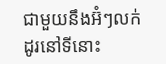ជាមួយនឹងអ៊ំៗលក់ដូរនៅទីនោះ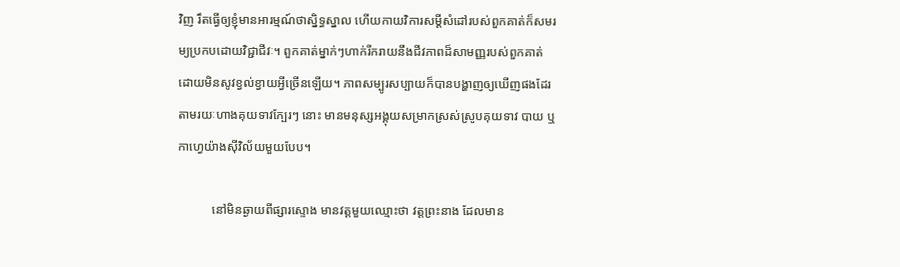វិញ រឹតធ្វើឲ្យខ្ញុំមានអារម្មណ៍ថាស្និទ្ធស្នាល ហើយកាយវិការសម្ដីសំដៅរបស់ពួកគាត់ក៏សមរម្យប្រកបដោយវិជ្ជាជីវៈ។ ពួកគាត់ម្នាក់ៗហាក់រីករាយនឹងជីវភាពដ៏សាមញ្ញរបស់ពួកគាត់ ដោយមិនសូវខ្វល់ខ្វាយអ្វីច្រើនឡើយ។ ភាពសម្បូរសប្បាយក៏បានបង្ហាញឲ្យឃើញផងដែរតាមរយៈហាងគុយទាវក្បែរៗ នោះ មានមនុស្សអង្គុយសម្រាកស្រស់ស្រូបគុយទាវ បាយ ឬកាហ្វេយ៉ាងស៊ីវិល័យមួយបែប។

           នៅមិនឆ្ងាយពីផ្សារស្ទោង មានវត្តមួយឈ្មោះថា វត្តព្រះនាង ដែលមាន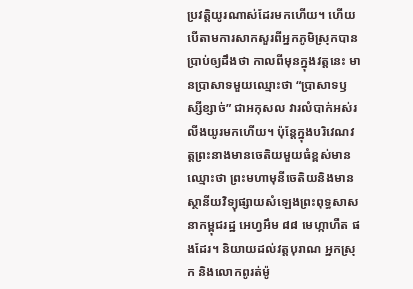ប្រវត្តិយូរណាស់ដែរមកហើយ។ ហើយបើតាមការសាកសួរពីអ្នកភូមិស្រុកបានប្រាប់ឲ្យដឹងថា កាលពីមុនក្នុងវត្តនេះ មានប្រាសាទមួយឈ្មោះថា “ប្រាសាទឫស្សីខ្សាច់” ជាអកុសល វារលំបាក់អស់រលីងយូរមកហើយ។ ប៉ុន្ដែក្នុងបរិវេណវត្តព្រះនាងមានចេតិយមួយធំខ្ពស់មានឈ្មោះថា ព្រះមហាមុនីចេតិយនិងមានស្ថានីយវិទ្យុផ្សាយសំឡេងព្រះពុទ្ធសាសនាកម្ពុជរដ្ឋ អេហ្វអឹម ៨៨ មេហ្កាហឺត ផងដែរ។ និយាយដល់វត្តបុរាណ អ្នកស្រុក និងលោកពូរត់ម៉ូ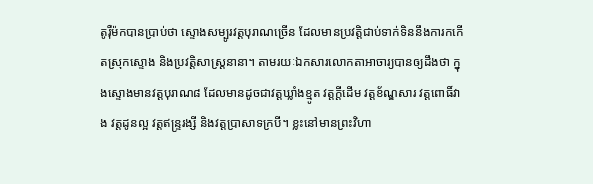តូរ៉ឺម៉កបានប្រាប់ថា ស្ទោងសម្បូរវត្តបុរាណច្រើន ដែលមានប្រវត្តិជាប់ទាក់ទិននឹងការកកើតស្រុកស្ទោង និងប្រវត្តិសាស្ត្រនានា។ តាមរយៈឯកសារលោកតាអាចារ្យបានឲ្យដឹងថា ក្នុងស្ទោងមានវត្តបុរាណ៨ ដែលមានដូចជាវត្តឃ្លាំងខ្មូត វត្តក្ដីដើម វត្តខ័ណ្ឌសារ វត្តពោធិ៍វាង វត្តដូនល្អ វត្តឥន្ទ្ររង្សី និងវត្តប្រាសាទក្របី។ ខ្លះនៅមានព្រះវិហា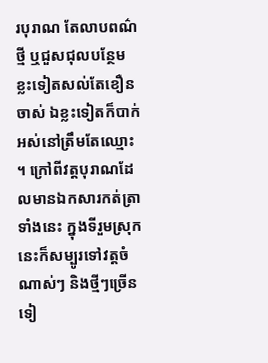របុរាណ តែលាបពណ៌ថ្មី ឬជួសជុលបន្ថែម ខ្លះទៀតសល់តែខឿនចាស់ ឯខ្លះទៀតក៏បាក់អស់នៅត្រឹមតែឈ្មោះ។ ក្រៅពីវត្តបុរាណដែលមានឯកសារកត់ត្រាទាំងនេះ ក្នុងទីរួមស្រុកនេះក៏សម្បូរទៅវត្តចំណាស់ៗ និងថ្មីៗច្រើនទៀ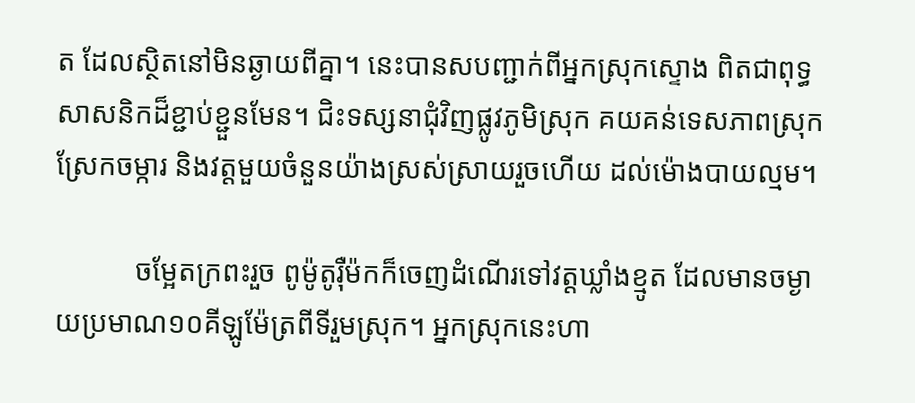ត ដែលស្ថិតនៅមិនឆ្ងាយពីគ្នា។ នេះបានសបញ្ជាក់ពីអ្នកស្រុកស្ទោង ពិតជាពុទ្ធសាសនិកដ៏ខ្ជាប់ខ្ជួនមែន។ ជិះទស្សនាជុំវិញផ្លូវភូមិស្រុក គយគន់ទេសភាពស្រុកស្រែកចម្ការ និងវត្តមួយចំនួនយ៉ាងស្រស់ស្រាយរួចហើយ ដល់ម៉ោងបាយល្មម។

           ចម្អែតក្រពះរួច ពូម៉ូតូរ៉ឺម៉កក៏ចេញដំណើរទៅវត្តឃ្លាំងខ្មូត ដែលមានចម្ងាយប្រមាណ១០គីឡូម៉ែត្រពីទីរួមស្រុក។ អ្នកស្រុកនេះហា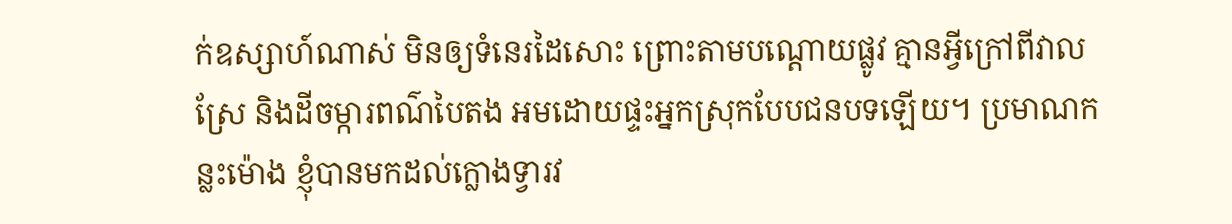ក់ឧស្សាហ៍ណាស់ មិនឲ្យទំនេរដៃសោះ ព្រោះតាមបណ្ដោយផ្លូវ គ្មានអ្វីក្រៅពីវាលស្រែ និងដីចម្ការពណ៌បៃតង អមដោយផ្ទះអ្នកស្រុកបែបជនបទឡើយ។ ប្រមាណកន្លះម៉ោង ខ្ញុំបានមកដល់ក្លោងទ្វារវ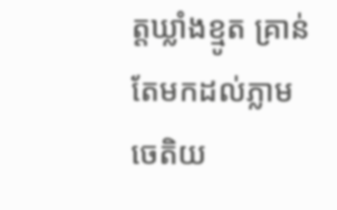ត្តឃ្លាំងខ្មូត គ្រាន់តែមកដល់ភ្លាម ចេតិយ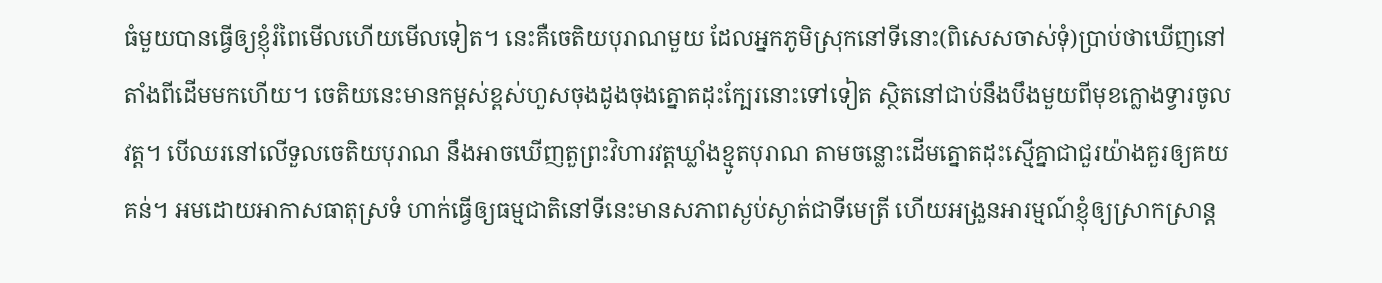ធំមួយបានធ្វើឲ្យខ្ញុំរំពៃមើលហើយមើលទៀត។ នេះគឺចេតិយបុរាណមួយ ដែលអ្នកភូមិស្រុកនៅទីនោះ(ពិសេសចាស់ទុំ)ប្រាប់ថាឃើញនៅតាំងពីដើមមកហើយ។ ចេតិយនេះមានកម្ពស់ខ្ពស់ហួសចុងដូងចុងត្នោតដុះក្បែរនោះទៅទៀត ស្ថិតនៅជាប់នឹងបឹងមួយពីមុខក្លោងទ្វារចូលវត្ត។ បើឈរនៅលើទួលចេតិយបុរាណ នឹងអាចឃើញតួព្រះវិហារវត្តឃ្លាំងខ្មូតបុរាណ តាមចន្លោះដើមត្នោតដុះស្មើគ្នាជាជួរយ៉ាងគួរឲ្យគយគន់។ អមដោយអាកាសធាតុស្រទំ ហាក់ធ្វើឲ្យធម្មជាតិនៅទីនេះមានសភាពស្ងប់ស្ងាត់ជាទីមេត្រី ហើយអង្រួនអារម្មណ៍ខ្ញុំឲ្យស្រាកស្រាន្ដ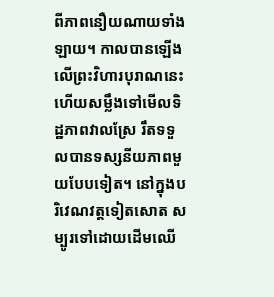ពីភាពនឿយណាយទាំងឡាយ។ កាលបានឡើងលើព្រះវិហារបុរាណនេះ ហើយសម្លឹងទៅមើលទិដ្ឋភាពវាលស្រែ រឹតទទួលបានទស្សនីយភាពមួយបែបទៀត។ នៅក្នុងបរិវេណវត្តទៀតសោត សម្បូរទៅដោយដើមឈើ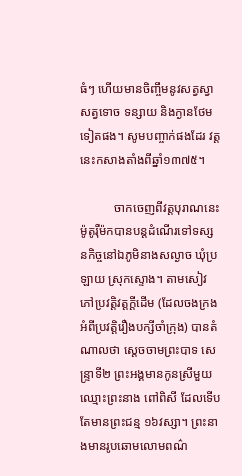ធំៗ ហើយមានចិញ្ចឹមនូវសត្វស្វាសត្វទោច ទន្សាយ និងក្ងានថែមទៀតផង។ សូមបញ្ចាក់ផងដែរ វត្តនេះកសាងតាំងពីឆ្នាំ១៣៧៥។

           ចាកចេញពីវត្តបុរាណនេះ ម៉ូតូរ៉ឺម៉កបានបន្តដំណើរទៅទស្សនកិច្ចនៅឯភូមិនាងសល្ងាច ឃុំប្រឡាយ ស្រុកស្ទោង។ តាមសៀវភៅប្រវត្តិវត្តក្ដីដើម (ដែលចងក្រងអំពីប្រវត្តិរឿងបក្សីចាំក្រុង) បានតំណាលថា ស្ដេចចាមព្រះបាទ សេន្ទ្រាទី២ ព្រះអង្គមានកូនស្រីមួយឈ្មោះព្រះនាង ពៅពិសី ដែលទើបតែមានព្រះជន្ម ១៦វស្សា។ ព្រះនាងមានរូបឆោមលោមពណ៌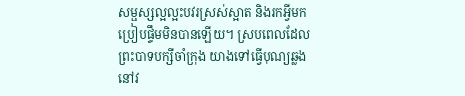សម្ផស្សល្អល្អះបវរស្រស់ស្អាត និងរកអ្វីមកប្រៀបផ្ទឹមមិនបានឡើយ។ ស្របពេលដែលព្រះបាទបក្សីចាំក្រុង យាងទៅធ្វើបុណ្យឆ្លងនៅវ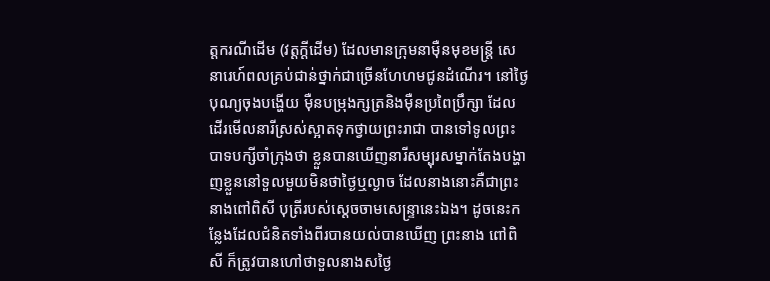ត្តករណីដើម (វត្តក្ដីដើម) ដែលមានក្រុមនាម៉ឺនមុខមន្រ្តី សេនារេហ៍ពលគ្រប់ជាន់ថ្នាក់ជាច្រើនហែហមជូនដំណើរ។ នៅថ្ងៃបុណ្យចុងបង្ហើយ ម៉ឺនបម្រុងក្សត្រនិងម៉ឺនប្រពៃប្រឹក្សា ដែលដើរមើលនារីស្រស់ស្អាតទុកថ្វាយព្រះរាជា បានទៅទូលព្រះបាទបក្សីចាំក្រុងថា ខ្លួនបានឃើញនារីសម្បុរសម្នាក់តែងបង្ហាញខ្លួននៅទួលមួយមិនថាថ្ងៃឬល្ងាច ដែលនាងនោះគឺជាព្រះនាងពៅពិសី បុត្រីរបស់ស្តេចចាមសេន្ទ្រានេះឯង។ ដូចនេះកន្លែងដែលជំនិតទាំងពីរបានយល់បានឃើញ ព្រះនាង ពៅពិសី ក៏ត្រូវបានហៅថាទួលនាងសថ្ងៃ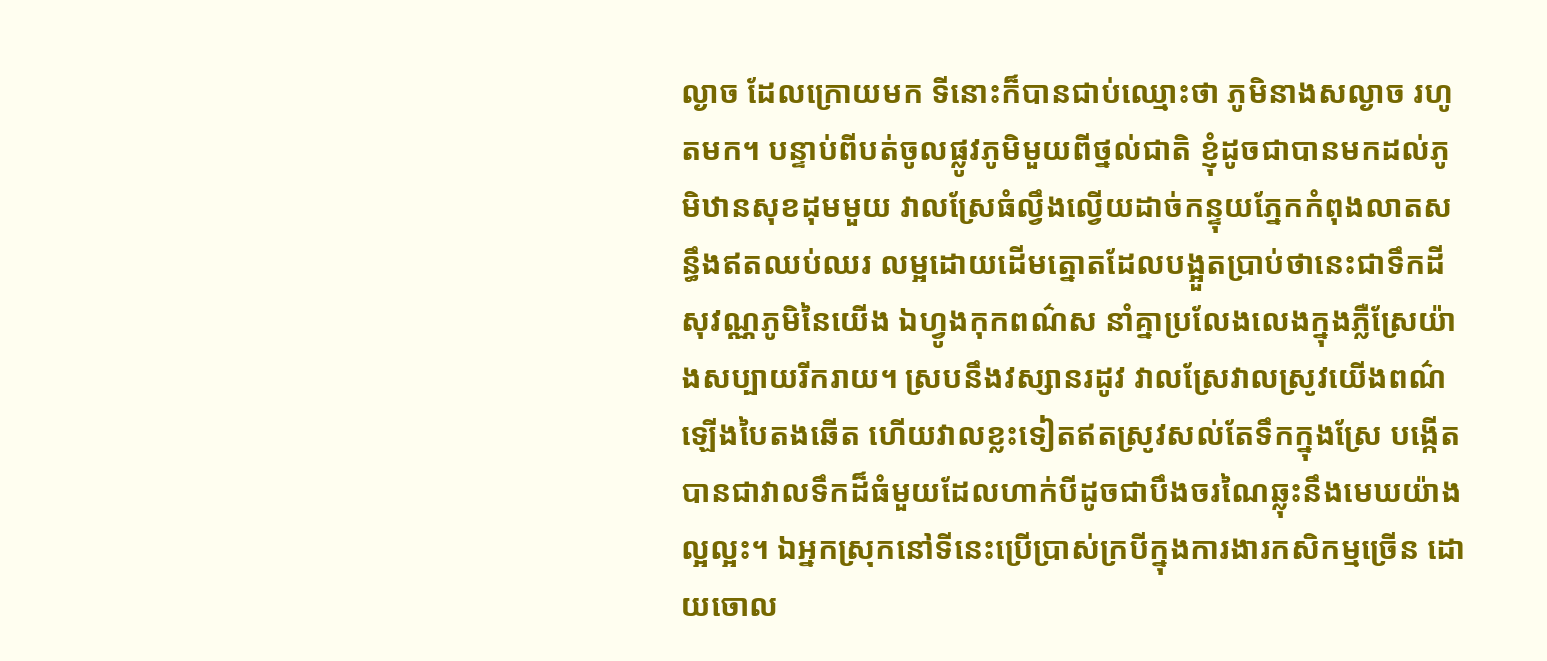ល្ងាច ដែលក្រោយមក ទីនោះក៏បានជាប់ឈ្មោះថា ភូមិនាងសល្ងាច រហូតមក។ បន្ទាប់ពីបត់ចូលផ្លូវភូមិមួយពីថ្នល់ជាតិ ខ្ញុំដូចជាបានមកដល់ភូមិឋានសុខដុមមួយ វាលស្រែធំល្វឹងល្វើយដាច់កន្ទុយភ្នែកកំពុងលាតសន្ធឹងឥតឈប់ឈរ លម្អដោយដើមត្នោតដែលបង្អួតប្រាប់ថានេះជាទឹកដីសុវណ្ណភូមិនៃយើង ឯហ្វូងកុកពណ៌ស នាំគ្នាប្រលែងលេងក្នុងភ្លឺស្រែយ៉ាងសប្បាយរីករាយ។ ស្របនឹងវស្សានរដូវ វាលស្រែវាលស្រូវយើងពណ៌ឡើងបៃតងឆើត ហើយវាលខ្លះទៀតឥតស្រូវសល់តែទឹកក្នុងស្រែ បង្កើតបានជាវាលទឹកដ៏ធំមួយដែលហាក់បីដូចជាបឹងចរណៃឆ្លុះនឹងមេឃយ៉ាងល្អល្អះ។ ឯអ្នកស្រុកនៅទីនេះប្រើប្រាស់ក្របីក្នុងការងារកសិកម្មច្រើន ដោយចោល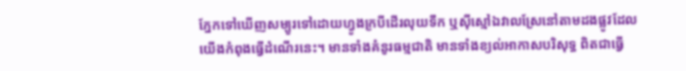ភ្នែកទៅឃើញសម្បូរទៅដោយហ្វូងក្របីដើរលុយទឹក ឬស៊ីស្មៅឯវាលស្រែនៅតាមដងផ្លូវដែលយើងកំពុងធ្វើដំណើរនេះ។ មានទាំងគំនូរធម្មជាតិ មានទាំងខ្យល់អាកាសបរិសុទ្ធ ពិតជាធ្វើ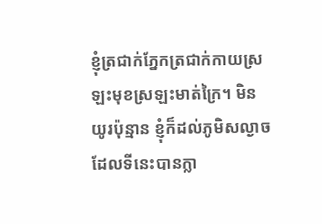ខ្ញុំត្រជាក់ភ្នែកត្រជាក់កាយស្រឡះមុខស្រឡះមាត់ក្រៃ។ មិនយូរប៉ុន្មាន ខ្ញុំក៏ដល់ភូមិសល្ងាច ដែលទីនេះបានក្លា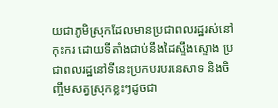យជាភូមិស្រុកដែលមានប្រជាពលរដ្ឋរស់នៅកុះករ ដោយទីតាំងជាប់នឹងដៃស្ទឹងស្ទោង ប្រជាពលរដ្ឋនៅទីនេះប្រកបរបរនេសាទ និងចិញ្ចឹមសត្វស្រុកខ្លះៗដូចជា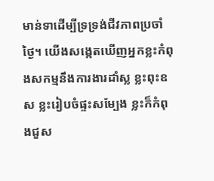មាន់ទាដើម្បីទ្រទ្រង់ជីវភាពប្រចាំថ្ងៃ។ យើងសង្កេតឃើញអ្នកខ្លះកំពុងសកម្មនឹងការងារដាំស្ល ខ្លះពុះឧស ខ្លះរៀបចំផ្ទះសម្បែង ខ្លះក៏កំពុងជួស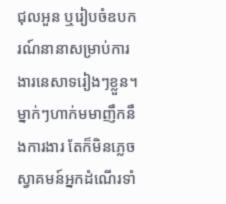ជុលអួន ឬរៀបចំឧបករណ៍នានាសម្រាប់ការងារនេសាទរៀងៗខ្លួន។ ម្នាក់ៗហាក់មមាញឹកនឹងការងារ តែក៏មិនភ្លេចស្វាគមន៍អ្នកដំណើរទាំ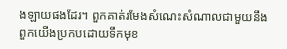ងឡាយផងដែរ។ ពួកគាត់រមែងសំណេះសំណាលជាមួយនឹងពួកយើងប្រកបដោយទឹកមុខ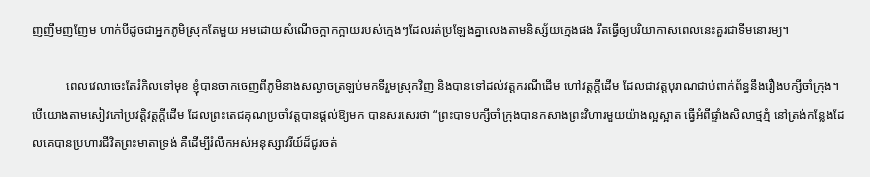ញញឹមញញែម ហាក់បីដូចជាអ្នកភូមិស្រុកតែមួយ អមដោយសំណើចក្អាកក្អាយរបស់ក្មេងៗដែលរត់ប្រឡែងគ្នាលេងតាមនិស្ស័យក្មេងផង រឹតធ្វើឲ្យបរិយាកាសពេលនេះគួរជាទីមនោរម្យ។

           ពេលវេលាចេះតែរំកិលទៅមុខ ខ្ញុំបានចាកចេញពីភូមិនាងសល្ងាចត្រឡប់មកទីរួមស្រុកវិញ និងបានទៅដល់វត្តករណីដើម ហៅវត្តក្ដីដើម ដែលជាវត្តបុរាណជាប់ពាក់ព័ន្ធនឹងរឿងបក្សីចាំក្រុង។ បើយោងតាមសៀវភៅប្រវត្តិវត្តក្ដីដើម ដែលព្រះតេជគុណប្រចាំវត្តបានផ្តល់ឱ្យមក បានសរសេរថា “ព្រះបាទបក្សីចាំក្រុងបានកសាងព្រះវិហារមួយយ៉ាងល្អស្អាត ធ្វើអំពីផ្ទាំងសិលាថ្មភ្មំ នៅត្រង់កន្លែងដែលគេបានប្រហារជីវិតព្រះមាតាទ្រង់ គឺដើម្បីរំលឹកអស់អនុស្សាវរីយ៍ដ៏ជូរចត់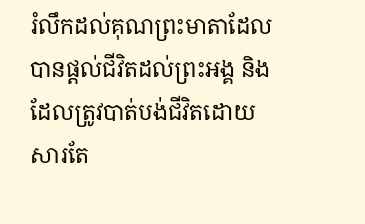រំលឹកដល់គុណព្រះមាតាដែលបានផ្តល់ជីវិតដល់ព្រះអង្គ និងដែលត្រូវបាត់បង់ជីវិតដោយសារតែ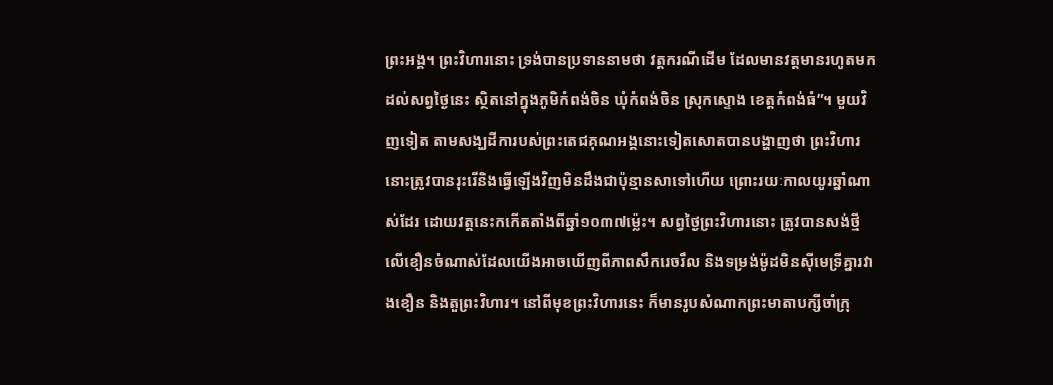ព្រះអង្គ។ ព្រះវិហារនោះ ទ្រង់បានប្រទាននាមថា វត្តករណីដើម ដែលមានវត្តមានរហូតមកដល់សព្វថ្ងៃនេះ ស្ថិតនៅក្នុងភូមិកំពង់ចិន ឃុំកំពង់ចិន ស្រុកស្ទោង ខេត្តកំពង់ធំ”។ មួយវិញទៀត តាមសង្ឃដីការបស់ព្រះតេជគុណអង្គនោះទៀតសោតបានបង្ហាញថា ព្រះវិហារនោះត្រូវបានរុះរើនិងធ្វើឡើងវិញមិនដឹងជាប៉ុន្មានសាទៅហើយ ព្រោះរយៈកាលយូរឆ្នាំណាស់ដែរ ដោយវត្តនេះកកើតតាំងពីឆ្នាំ១០៣៧ម៉្លេះ។ សព្វថ្ងៃព្រះវិហារនោះ ត្រូវបានសង់ថ្មីលើខឿនចំណាស់ដែលយើងអាចឃើញពីភាពសឹករេចរឹល និងទម្រង់ម៉ូដមិនស៊ីមេទ្រីគ្នារវាងខឿន និងតួព្រះវិហារ។ នៅពីមុខព្រះវិហារនេះ ក៏មានរូបសំណាកព្រះមាតាបក្សីចាំក្រុ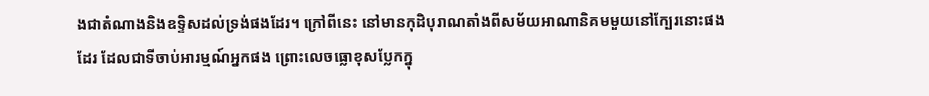ងជាតំណាងនិងឧទ្ទិសដល់ទ្រង់ផងដែរ។ ក្រៅពីនេះ នៅមានកុដិបុរាណតាំងពីសម័យអាណានិគមមួយនៅក្បែរនោះផងដែរ ដែលជាទីចាប់អារម្មណ៍អ្នកផង ព្រោះលេចធ្លោខុសប្លែកក្នុ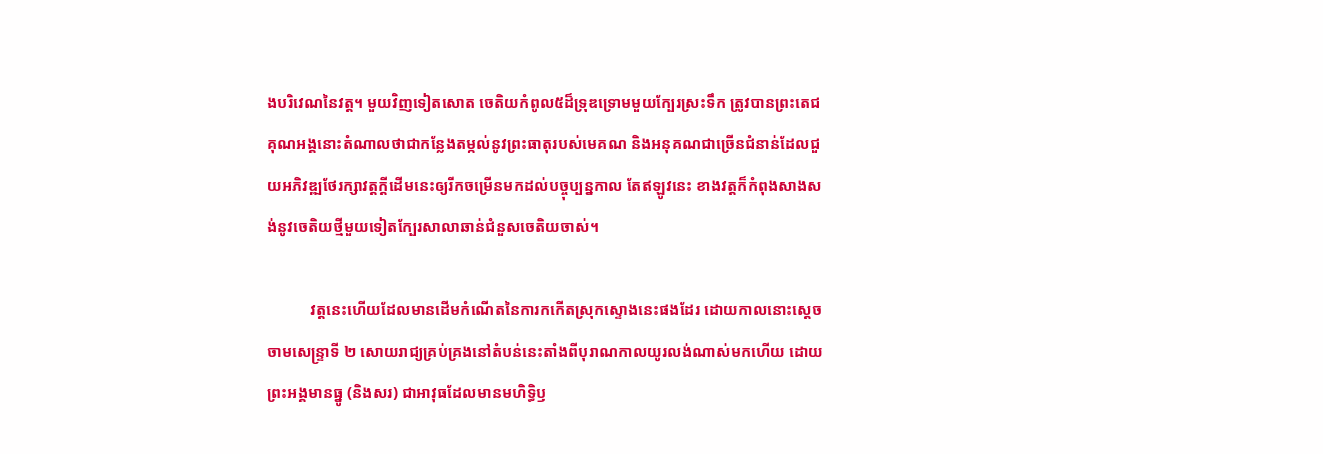ងបរិវេណនៃវត្ត។ មួយវិញទៀតសោត ចេតិយកំពូល៥ដ៏ទ្រុឌទ្រោមមួយក្បែរស្រះទឹក ត្រូវបានព្រះតេជគុណអង្គនោះតំណាលថាជាកន្លែងតម្កល់នូវព្រះធាតុរបស់មេគណ និងអនុគណជាច្រើនជំនាន់ដែលជួយអភិវឌ្ឍថែរក្សាវត្តក្ដីដើមនេះឲ្យរីកចម្រើនមកដល់បច្ចុប្បន្នកាល តែឥឡូវនេះ ខាងវត្តក៏កំពុងសាងសង់នូវចេតិយថ្មីមួយទៀតក្បែរសាលាឆាន់ជំនួសចេតិយចាស់។

           វត្តនេះហើយដែលមានដើមកំណើតនៃការកកើតស្រុកស្ទោងនេះផងដែរ ដោយកាលនោះស្តេចចាមសេន្ទ្រាទី ២ សោយរាជ្យគ្រប់គ្រងនៅតំបន់នេះតាំងពីបុរាណកាលយូរលង់ណាស់មកហើយ ដោយព្រះអង្គមានធ្នូ (និងសរ) ជាអាវុធដែលមានមហិទ្ធិឫ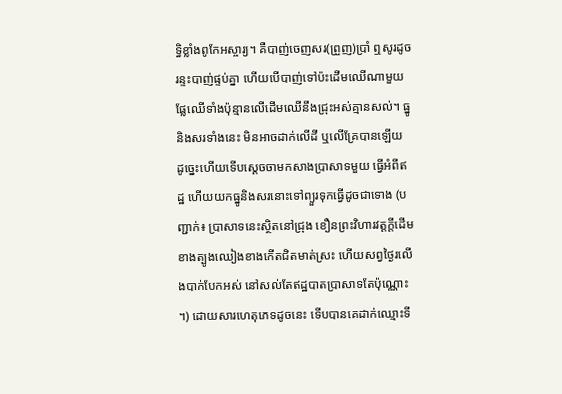ទ្ធិខ្លាំងពូកែអស្ចារ្យ។ គឺបាញ់ចេញសរ(ព្រួញ)ប្រាំ ឮសូរដូចរន្ទះបាញ់ផ្ទប់គ្នា ហើយបើបាញ់ទៅប៉ះដើមឈើណាមួយ ផ្លែឈើទាំងប៉ុន្មានលើដើមឈើនឹងជ្រុះអស់គ្មានសល់។ ធ្នូនិងសរទាំងនេះ មិនអាចដាក់លើដី ឬលើគ្រែបានឡើយ ដូច្នេះហើយទើបស្ដេចចាមកសាងប្រាសាទមួយ ធ្វើអំពីឥដ្ឋ ហើយយកធ្នូនិងសរនោះទៅព្យួរទុកធ្វើដូចជាទោង (បញ្ជាក់៖ ប្រាសាទនេះស្ថិតនៅជ្រុង ខឿនព្រះវិហារវត្តក្តីដើម ខាងត្បូងឈៀងខាងកើតជិតមាត់ស្រះ ហើយសព្វថ្ងៃរលើងបាក់បែកអស់ នៅសល់តែឥដ្ឋបាតប្រាសាទតែប៉ុណ្ណោះ។) ដោយសារហេតុភេទដូចនេះ ទើបបានគេដាក់ឈ្មោះទី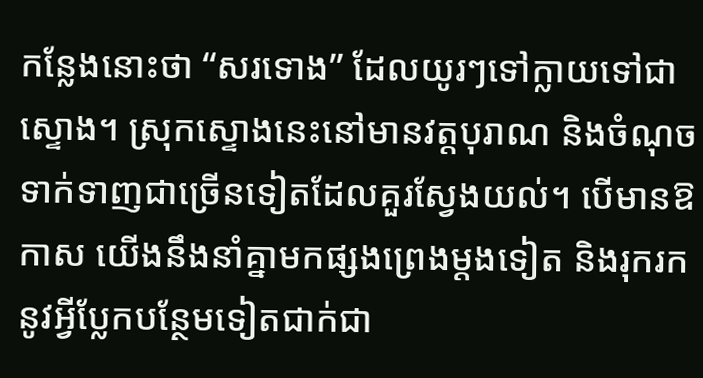កន្លែងនោះថា “សរទោង” ដែលយូរៗទៅក្លាយទៅជាស្ទោង។ ស្រុកស្ទោងនេះនៅមានវត្តបុរាណ និងចំណុចទាក់ទាញជាច្រើនទៀតដែលគួរស្វែងយល់។ បើមានឱកាស យើងនឹងនាំគ្នាមកផ្សងព្រេងម្ដងទៀត និងរុករកនូវអ្វីប្លែកបន្ថែមទៀតជាក់ជា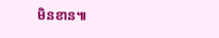មិនខាន៕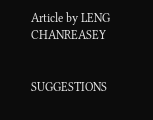Article by LENG CHANREASEY


SUGGESTIONS